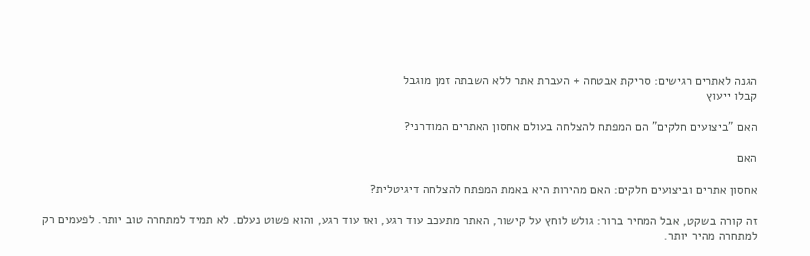הגנה לאתרים רגישים: סריקת אבטחה + העברת אתר ללא השבתה זמן מוגבל
קבלו ייעוץ

האם "ביצועים חלקים" הם המפתח להצלחה בעולם אחסון האתרים המודרני?

האם

אחסון אתרים וביצועים חלקים: האם מהירות היא באמת המפתח להצלחה דיגיטלית?

זה קורה בשקט, אבל המחיר ברור: גולש לוחץ על קישור, האתר מתעכב עוד רגע, ואז עוד רגע, והוא פשוט נעלם. לא תמיד למתחרה טוב יותר. לפעמים רק למתחרה מהיר יותר.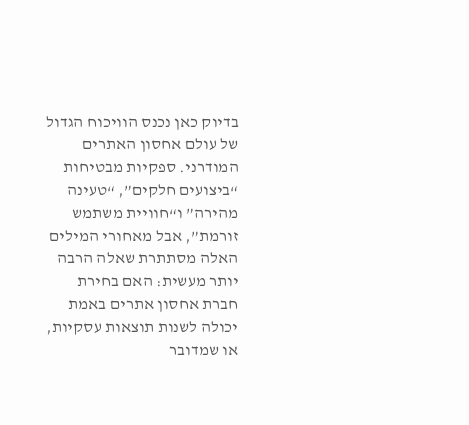בדיוק כאן נכנס הוויכוח הגדול של עולם אחסון האתרים המודרני. ספקיות מבטיחות “ביצועים חלקים”, “טעינה מהירה” ו“חוויית משתמש זורמת”, אבל מאחורי המילים האלה מסתתרת שאלה הרבה יותר מעשית: האם בחירת חברת אחסון אתרים באמת יכולה לשנות תוצאות עסקיות, או שמדובר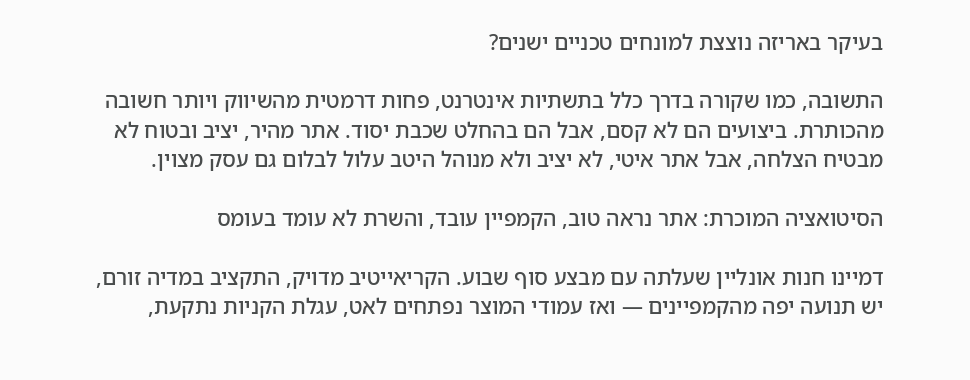בעיקר באריזה נוצצת למונחים טכניים ישנים?

התשובה, כמו שקורה בדרך כלל בתשתיות אינטרנט, פחות דרמטית מהשיווק ויותר חשובה מהכותרת. ביצועים הם לא קסם, אבל הם בהחלט שכבת יסוד. אתר מהיר, יציב ובטוח לא מבטיח הצלחה, אבל אתר איטי, לא יציב ולא מנוהל היטב עלול לבלום גם עסק מצוין.

הסיטואציה המוכרת: אתר נראה טוב, הקמפיין עובד, והשרת לא עומד בעומס

דמיינו חנות אונליין שעלתה עם מבצע סוף שבוע. הקריאייטיב מדויק, התקציב במדיה זורם, יש תנועה יפה מהקמפיינים — ואז עמודי המוצר נפתחים לאט, עגלת הקניות נתקעת,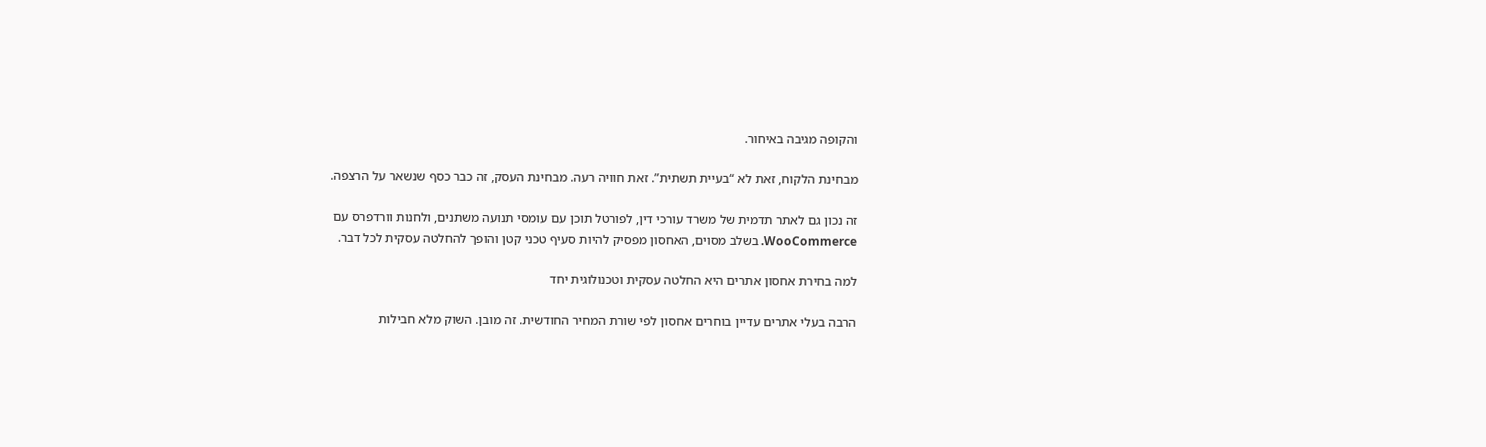והקופה מגיבה באיחור.

מבחינת הלקוח, זאת לא “בעיית תשתית”. זאת חוויה רעה. מבחינת העסק, זה כבר כסף שנשאר על הרצפה.

זה נכון גם לאתר תדמית של משרד עורכי דין, לפורטל תוכן עם עומסי תנועה משתנים, ולחנות וורדפרס עם WooCommerce. בשלב מסוים, האחסון מפסיק להיות סעיף טכני קטן והופך להחלטה עסקית לכל דבר.

למה בחירת אחסון אתרים היא החלטה עסקית וטכנולוגית יחד

הרבה בעלי אתרים עדיין בוחרים אחסון לפי שורת המחיר החודשית. זה מובן. השוק מלא חבילות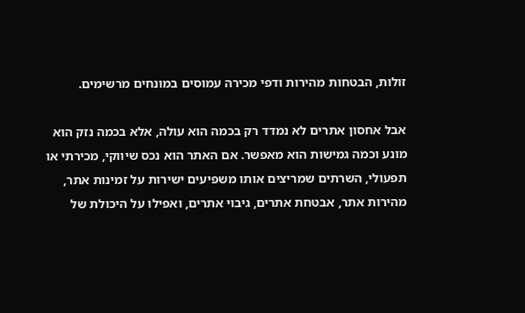זולות, הבטחות מהירות ודפי מכירה עמוסים במונחים מרשימים.

אבל אחסון אתרים לא נמדד רק בכמה הוא עולה, אלא בכמה נזק הוא מונע וכמה גמישות הוא מאפשר. אם האתר הוא נכס שיווקי, מכירתי או תפעולי, השרתים שמריצים אותו משפיעים ישירות על זמינות אתר, מהירות אתר, אבטחת אתרים, גיבוי אתרים, ואפילו על היכולת של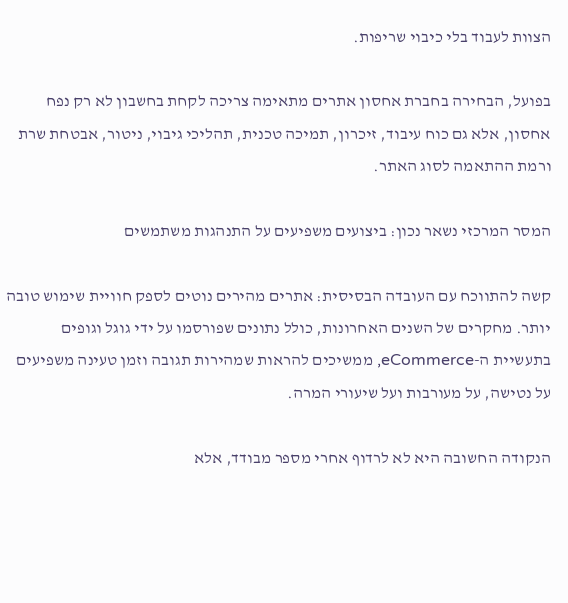הצוות לעבוד בלי כיבוי שריפות.

בפועל, הבחירה בחברת אחסון אתרים מתאימה צריכה לקחת בחשבון לא רק נפח אחסון, אלא גם כוח עיבוד, זיכרון, תמיכה טכנית, תהליכי גיבוי, ניטור, אבטחת שרת ורמת ההתאמה לסוג האתר.

המסר המרכזי נשאר נכון: ביצועים משפיעים על התנהגות משתמשים

קשה להתווכח עם העובדה הבסיסית: אתרים מהירים נוטים לספק חוויית שימוש טובה יותר. מחקרים של השנים האחרונות, כולל נתונים שפורסמו על ידי גוגל וגופים בתעשיית ה-eCommerce, ממשיכים להראות שמהירות תגובה וזמן טעינה משפיעים על נטישה, על מעורבות ועל שיעורי המרה.

הנקודה החשובה היא לא לרדוף אחרי מספר מבודד, אלא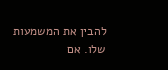להבין את המשמעות שלו. אם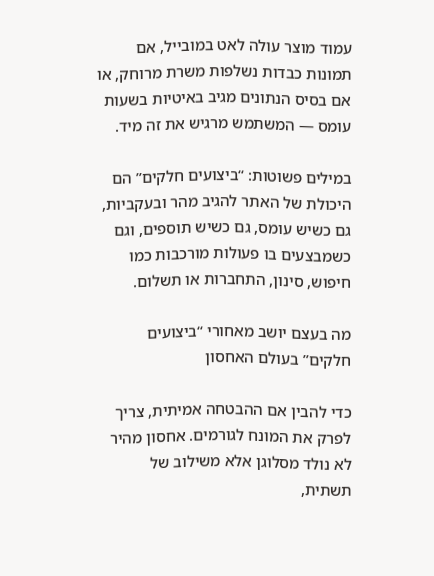עמוד מוצר עולה לאט במובייל, אם תמונות כבדות נשלפות משרת מרוחק, או אם בסיס הנתונים מגיב באיטיות בשעות עומס — המשתמש מרגיש את זה מיד.

במילים פשוטות: “ביצועים חלקים” הם היכולת של האתר להגיב מהר ובעקביות, גם כשיש עומס, גם כשיש תוספים, וגם כשמבצעים בו פעולות מורכבות כמו חיפוש, סינון, התחברות או תשלום.

מה בעצם יושב מאחורי “ביצועים חלקים” בעולם האחסון

כדי להבין אם ההבטחה אמיתית, צריך לפרק את המונח לגורמים. אחסון מהיר לא נולד מסלוגן אלא משילוב של תשתית,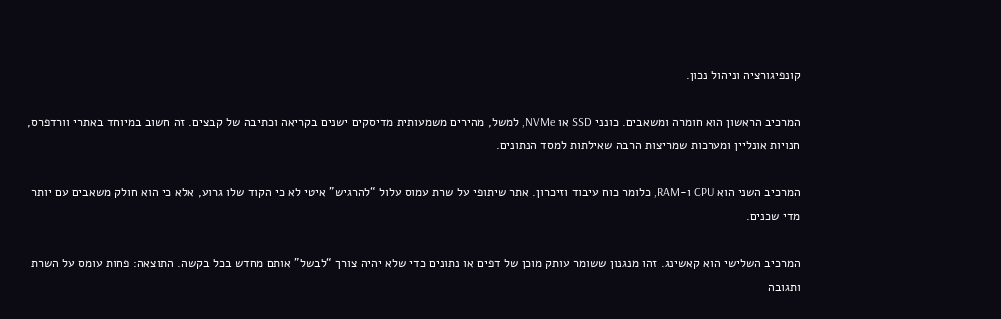קונפיגורציה וניהול נכון.

המרכיב הראשון הוא חומרה ומשאבים. כונני SSD או NVMe, למשל, מהירים משמעותית מדיסקים ישנים בקריאה וכתיבה של קבצים. זה חשוב במיוחד באתרי וורדפרס, חנויות אונליין ומערכות שמריצות הרבה שאילתות למסד הנתונים.

המרכיב השני הוא CPU ו-RAM, כלומר כוח עיבוד וזיכרון. אתר שיתופי על שרת עמוס עלול “להרגיש” איטי לא כי הקוד שלו גרוע, אלא כי הוא חולק משאבים עם יותר מדי שכנים.

המרכיב השלישי הוא קאשינג. זהו מנגנון ששומר עותק מוכן של דפים או נתונים כדי שלא יהיה צורך “לבשל” אותם מחדש בכל בקשה. התוצאה: פחות עומס על השרת ותגובה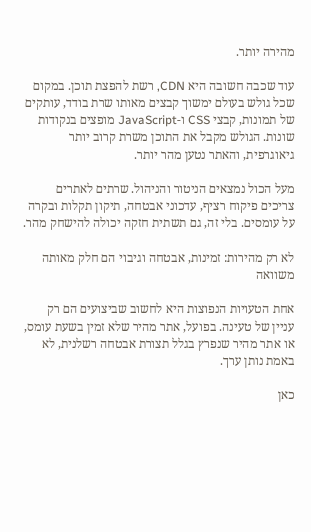מהירה יותר.

עוד שכבה חשובה היא CDN, רשת להפצת תוכן. במקום שכל גולש בעולם ימשוך קבצים מאותו שרת בודד, עותקים של תמונות, קבצי CSS ו-JavaScript מופצים בנקודות שונות. הגולש מקבל את התוכן משרת קרוב יותר גיאוגרפית, והאתר נטען מהר יותר.

מעל הכול נמצאים הניטור והניהול. שרתים לאתרים צריכים פיקוח רציף, עדכוני אבטחה, תיקון תקלות ובקרה על עומסים. בלי זה, גם תשתית חזקה יכולה להישחק מהר.

לא רק מהירות: זמינות, אבטחה וגיבוי הם חלק מאותה משוואה

אחת הטעויות הנפוצות היא לחשוב שביצועים הם רק עניין של טעינה. בפועל, אתר מהיר שלא זמין בשעת עומס, או אתר מהיר שנפרץ בגלל תצורת אבטחה רשלנית, לא באמת נותן ערך.

כאן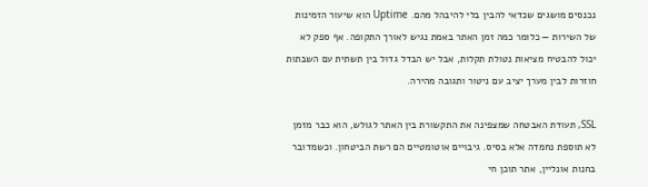נכנסים מושגים שכדאי להבין בלי להיבהל מהם. Uptime הוא שיעור הזמינות של השירות — כלומר כמה זמן האתר באמת נגיש לאורך התקופה. אף ספק לא יכול להבטיח מציאות נטולת תקלות, אבל יש הבדל גדול בין תשתית עם השבתות חוזרות לבין מערך יציב עם ניטור ותגובה מהירה.

SSL, תעודת האבטחה שמצפינה את התקשורת בין האתר לגולש, הוא כבר מזמן לא תוספת נחמדה אלא בסיס. גיבויים אוטומטיים הם רשת הביטחון. וכשמדובר בחנות אונליין, אתר תוכן חי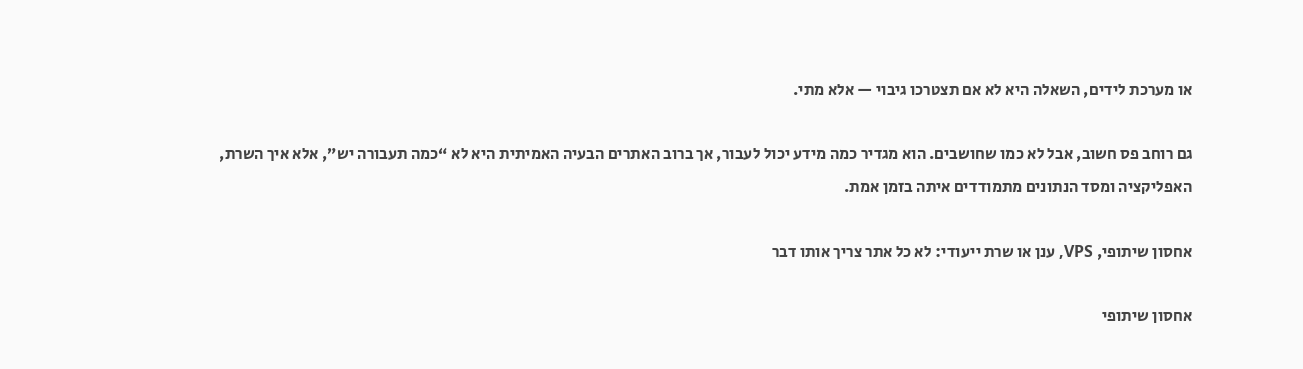או מערכת לידים, השאלה היא לא אם תצטרכו גיבוי — אלא מתי.

גם רוחב פס חשוב, אבל לא כמו שחושבים. הוא מגדיר כמה מידע יכול לעבור, אך ברוב האתרים הבעיה האמיתית היא לא “כמה תעבורה יש”, אלא איך השרת, האפליקציה ומסד הנתונים מתמודדים איתה בזמן אמת.

אחסון שיתופי, VPS, ענן או שרת ייעודי: לא כל אתר צריך אותו דבר

אחסון שיתופי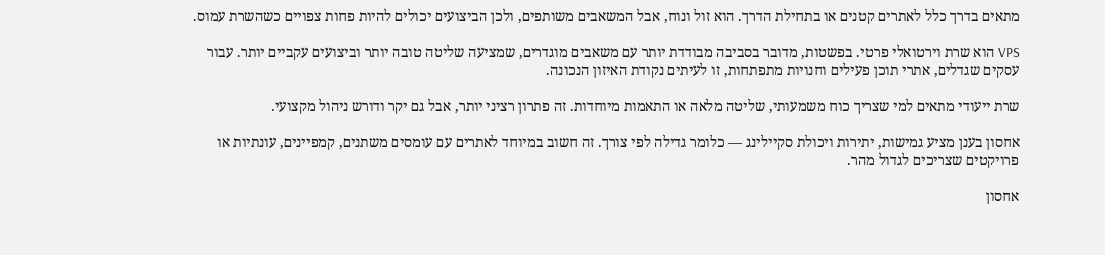מתאים בדרך כלל לאתרים קטנים או בתחילת הדרך. הוא זול ונוח, אבל המשאבים משותפים, ולכן הביצועים יכולים להיות פחות צפויים כשהשרת עמוס.

VPS הוא שרת וירטואלי פרטי. בפשטות, מדובר בסביבה מבודדת יותר עם משאבים מוגדרים, שמציעה שליטה טובה יותר וביצועים עקביים יותר. עבור עסקים שגדלים, אתרי תוכן פעילים וחנויות מתפתחות, זו לעיתים נקודת האיזון הנכונה.

שרת ייעודי מתאים למי שצריך כוח משמעותי, שליטה מלאה או התאמות מיוחדות. זה פתרון רציני יותר, אבל גם יקר ודורש ניהול מקצועי.

אחסון בענן מציע גמישות, יתירות ויכולת סקיילינג — כלומר גדילה לפי צורך. זה חשוב במיוחד לאתרים עם עומסים משתנים, קמפיינים, עונתיות או פרויקטים שצריכים לגדול מהר.

אחסון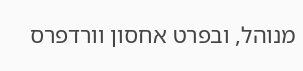מנוהל, ובפרט אחסון וורדפרס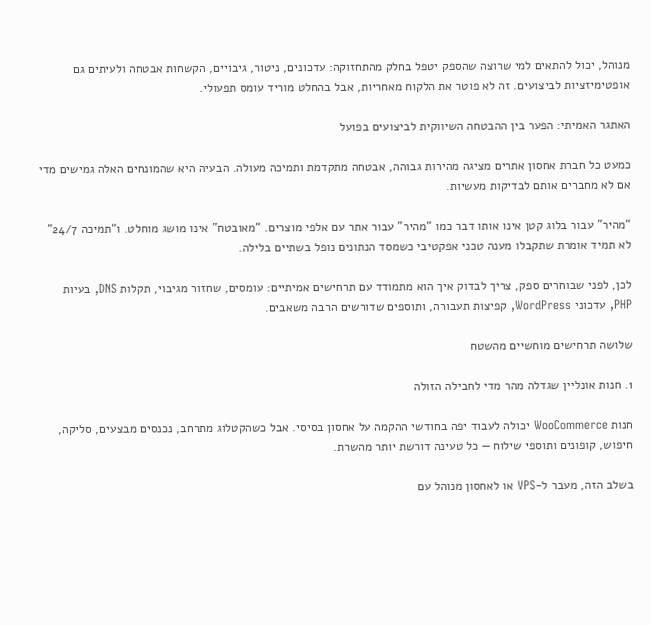מנוהל, יכול להתאים למי שרוצה שהספק יטפל בחלק מהתחזוקה: עדכונים, ניטור, גיבויים, הקשחות אבטחה ולעיתים גם אופטימיזציות לביצועים. זה לא פוטר את הלקוח מאחריות, אבל בהחלט מוריד עומס תפעולי.

האתגר האמיתי: הפער בין ההבטחה השיווקית לביצועים בפועל

כמעט כל חברת אחסון אתרים מציגה מהירות גבוהה, אבטחה מתקדמת ותמיכה מעולה. הבעיה היא שהמונחים האלה גמישים מדי אם לא מחברים אותם לבדיקות מעשיות.

“מהיר” עבור בלוג קטן אינו אותו דבר כמו “מהיר” עבור אתר עם אלפי מוצרים. “מאובטח” אינו מושג מוחלט. ו“תמיכה 24/7” לא תמיד אומרת שתקבלו מענה טכני אפקטיבי כשמסד הנתונים נופל בשתיים בלילה.

לכן, לפני שבוחרים ספק, צריך לבדוק איך הוא מתמודד עם תרחישים אמיתיים: עומסים, שחזור מגיבוי, תקלות DNS, בעיות PHP, עדכוני WordPress, קפיצות תעבורה, ותוספים שדורשים הרבה משאבים.

שלושה תרחישים מוחשיים מהשטח

1. חנות אונליין שגדלה מהר מדי לחבילה הזולה

חנות WooCommerce יכולה לעבוד יפה בחודשי ההקמה על אחסון בסיסי. אבל כשהקטלוג מתרחב, נכנסים מבצעים, סליקה, חיפוש, קופונים ותוספי שילוח — כל טעינה דורשת יותר מהשרת.

בשלב הזה, מעבר ל-VPS או לאחסון מנוהל עם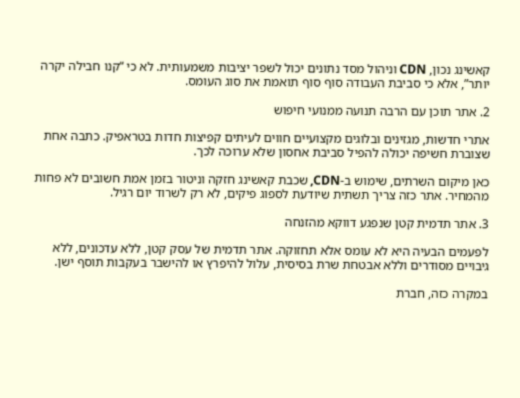קאשינג נכון, CDN וניהול מסד נתונים יכול לשפר יציבות משמעותית. לא כי “קנו חבילה יקרה יותר”, אלא כי סביבת העבודה סוף סוף תואמת את סוג העומס.

2. אתר תוכן עם הרבה תנועה ממנועי חיפוש

אתרי חדשות, מגזינים ובלוגים מקצועיים חווים לעיתים קפיצות חדות בטראפיק. כתבה אחת שצוברת חשיפה יכולה להפיל סביבת אחסון שלא ערוכה לכך.

כאן מיקום השרתים, שימוש ב-CDN, שכבת קאשינג חזקה וניטור בזמן אמת חשובים לא פחות מהמחיר. אתר כזה צריך תשתית שיודעת לספוג פיקים, לא רק לשרוד יום רגיל.

3. אתר תדמית קטן שנפגע דווקא מהזנחה

לפעמים הבעיה היא לא עומס אלא תחזוקה. אתר תדמית של עסק קטן, ללא עדכונים, ללא גיבויים מסודרים וללא אבטחת שרת בסיסית, עלול להיפרץ או להישבר בעקבות תוסף ישן.

במקרה כזה, חברת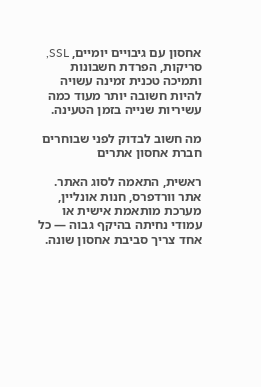אחסון עם גיבויים יומיים, SSL, סריקות, הפרדת חשבונות ותמיכה טכנית זמינה עשויה להיות חשובה יותר מעוד כמה עשיריות שנייה בזמן הטעינה.

מה חשוב לבדוק לפני שבוחרים חברת אחסון אתרים

ראשית, התאמה לסוג האתר. אתר וורדפרס, חנות אונליין, מערכת מותאמת אישית או עמודי נחיתה בהיקף גבוה — כל אחד צריך סביבת אחסון שונה.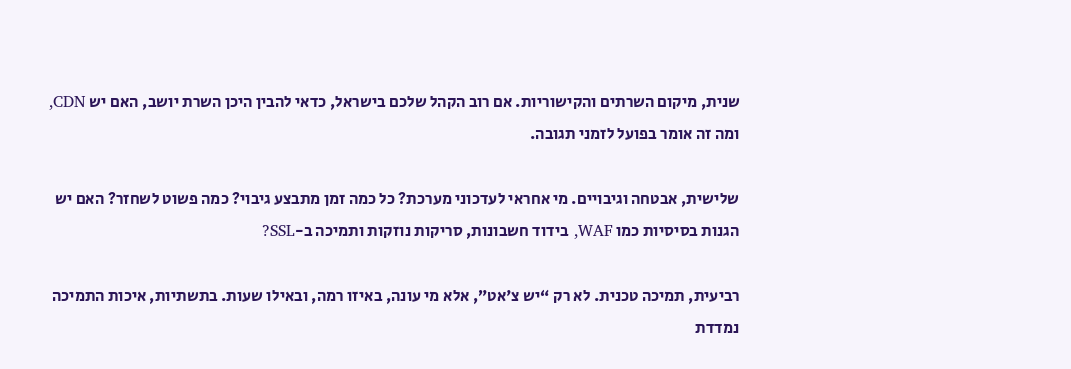שנית, מיקום השרתים והקישוריות. אם רוב הקהל שלכם בישראל, כדאי להבין היכן השרת יושב, האם יש CDN, ומה זה אומר בפועל לזמני תגובה.

שלישית, אבטחה וגיבויים. מי אחראי לעדכוני מערכת? כל כמה זמן מתבצע גיבוי? כמה פשוט לשחזר? האם יש הגנות בסיסיות כמו WAF, בידוד חשבונות, סריקות נוזקות ותמיכה ב-SSL?

רביעית, תמיכה טכנית. לא רק “יש צ'אט”, אלא מי עונה, באיזו רמה, ובאילו שעות. בתשתיות, איכות התמיכה נמדדת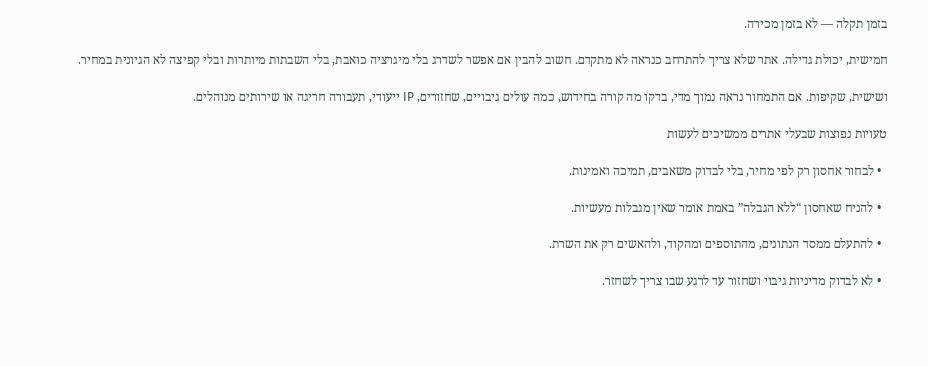בזמן תקלה — לא בזמן מכירה.

חמישית, יכולת גדילה. אתר שלא צריך להתרחב כנראה לא מתקדם. חשוב להבין אם אפשר לשדרג בלי מיגרציה כואבת, בלי השבתות מיותרות ובלי קפיצה לא הגיונית במחיר.

ושישית, שקיפות. אם התמחור נראה נמוך מדי, בדקו מה קורה בחידוש, כמה עולים גיבויים, שחזורים, IP ייעודי, תעבורה חריגה או שירותים מנוהלים.

טעויות נפוצות שבעלי אתרים ממשיכים לעשות

  • לבחור אחסון רק לפי מחיר, בלי לבדוק משאבים, תמיכה ואמינות.

  • להניח שאחסון “ללא הגבלה” באמת אומר שאין מגבלות מעשיות.

  • להתעלם ממסד הנתונים, מהתוספים ומהקוד, ולהאשים רק את השרת.

  • לא לבדוק מדיניות גיבוי ושחזור עד לרגע שבו צריך לשחזר.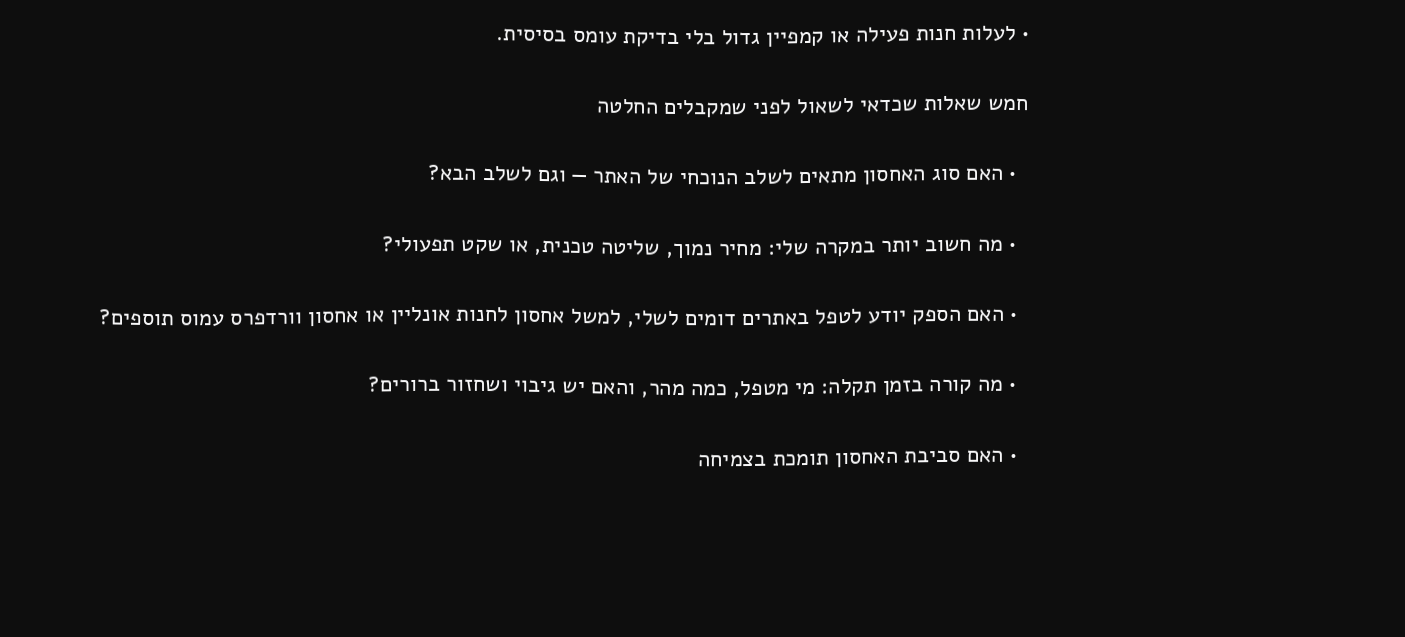• לעלות חנות פעילה או קמפיין גדול בלי בדיקת עומס בסיסית.

חמש שאלות שכדאי לשאול לפני שמקבלים החלטה

  • האם סוג האחסון מתאים לשלב הנוכחי של האתר — וגם לשלב הבא?

  • מה חשוב יותר במקרה שלי: מחיר נמוך, שליטה טכנית, או שקט תפעולי?

  • האם הספק יודע לטפל באתרים דומים לשלי, למשל אחסון לחנות אונליין או אחסון וורדפרס עמוס תוספים?

  • מה קורה בזמן תקלה: מי מטפל, כמה מהר, והאם יש גיבוי ושחזור ברורים?

  • האם סביבת האחסון תומכת בצמיחה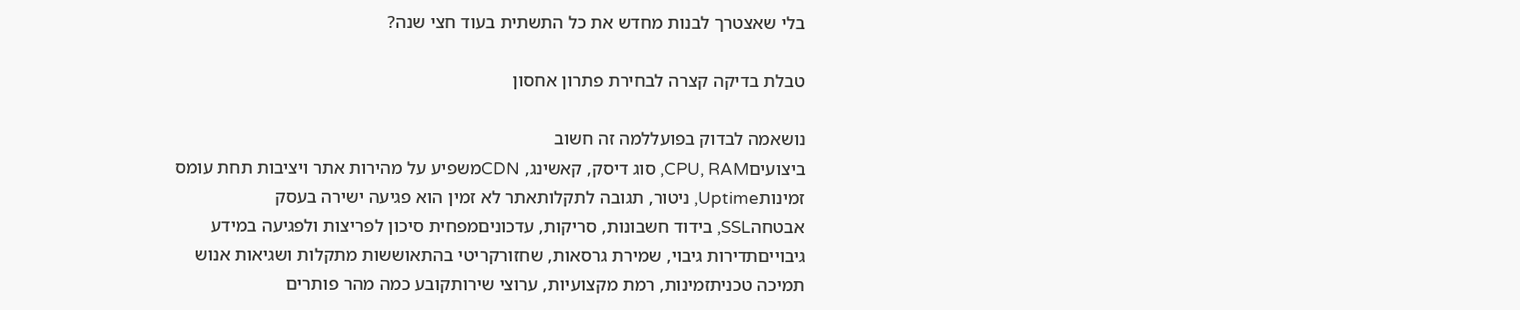בלי שאצטרך לבנות מחדש את כל התשתית בעוד חצי שנה?

טבלת בדיקה קצרה לבחירת פתרון אחסון

נושאמה לבדוק בפועללמה זה חשוב
ביצועיםCPU, RAM, סוג דיסק, קאשינג, CDNמשפיע על מהירות אתר ויציבות תחת עומס
זמינותUptime, ניטור, תגובה לתקלותאתר לא זמין הוא פגיעה ישירה בעסק
אבטחהSSL, בידוד חשבונות, סריקות, עדכוניםמפחית סיכון לפריצות ולפגיעה במידע
גיבוייםתדירות גיבוי, שמירת גרסאות, שחזורקריטי בהתאוששות מתקלות ושגיאות אנוש
תמיכה טכניתזמינות, רמת מקצועיות, ערוצי שירותקובע כמה מהר פותרים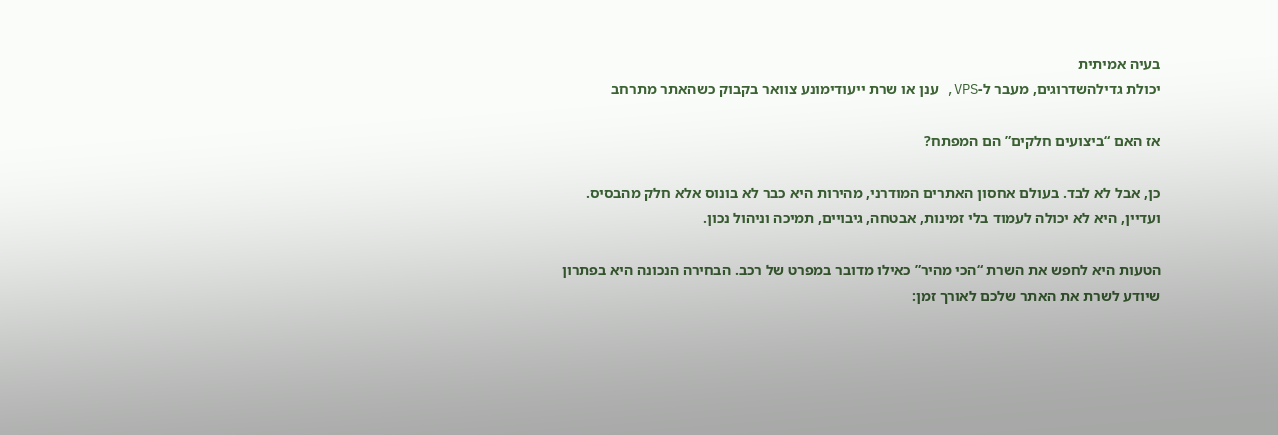בעיה אמיתית
יכולת גדילהשדרוגים, מעבר ל-VPS, ענן או שרת ייעודימונע צוואר בקבוק כשהאתר מתרחב

אז האם “ביצועים חלקים” הם המפתח?

כן, אבל לא לבד. בעולם אחסון האתרים המודרני, מהירות היא כבר לא בונוס אלא חלק מהבסיס. ועדיין, היא לא יכולה לעמוד בלי זמינות, אבטחה, גיבויים, תמיכה וניהול נכון.

הטעות היא לחפש את השרת “הכי מהיר” כאילו מדובר במפרט של רכב. הבחירה הנכונה היא בפתרון שיודע לשרת את האתר שלכם לאורך זמן: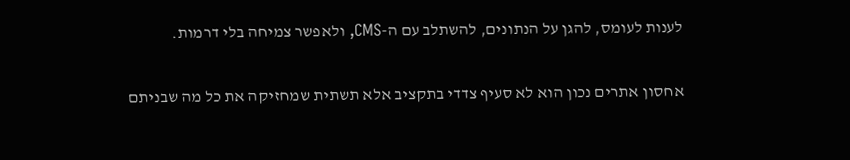לענות לעומס, להגן על הנתונים, להשתלב עם ה-CMS, ולאפשר צמיחה בלי דרמות.

אחסון אתרים נכון הוא לא סעיף צדדי בתקציב אלא תשתית שמחזיקה את כל מה שבניתם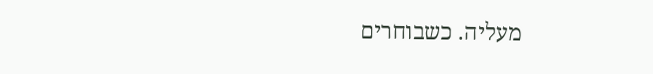מעליה. כשבוחרים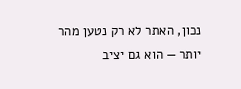נכון, האתר לא רק נטען מהר יותר — הוא גם יציב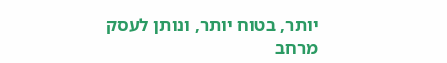יותר, בטוח יותר, ונותן לעסק מרחב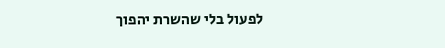לפעול בלי שהשרת יהפוך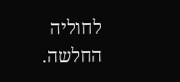לחוליה החלשה.